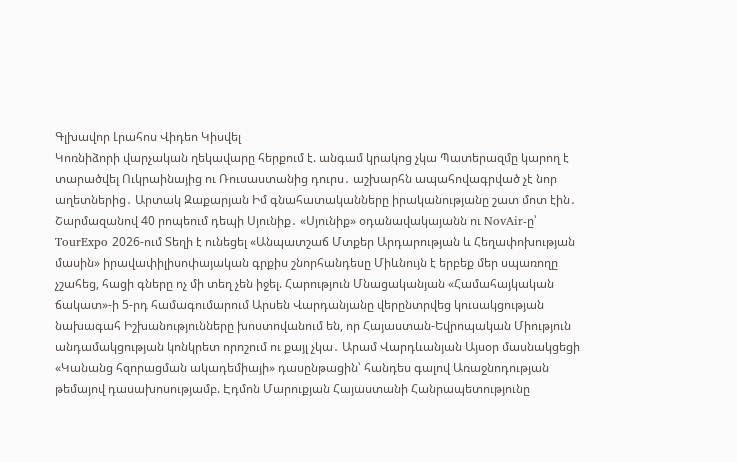Գլխավոր Լրահոս Վիդեո Կիսվել
Կոռնիձորի վարչական ղեկավարը հերքում է. անգամ կրակոց չկա Պատերազմը կարող է տարածվել Ուկրաինայից ու Ռուսաստանից դուրս․ աշխարհն ապահովագրված չէ նոր աղետներից․ Արտակ Զաքարյան Իմ գնահատականները իրականությանը շատ մոտ էին․ Շարմազանով 40 րոպեում դեպի Սյունիք․ «Սյունիք» օդանավակայանն ու NovAir-ը՝ TourExpo 2026-ում Տեղի է ունեցել «Անպատշաճ Մտքեր Արդարության և Հեղափոխության մասին» իրավափիլիսոփայական գրքիս շնորհանդեսը Միևնույն է երբեք մեր սպառողը չշահեց, հացի գները ոչ մի տեղ չեն իջել. Հարություն Մնացականյան «Համահայկական ճակատ»-ի 5-րդ համագումարում Արսեն Վարդանյանը վերընտրվեց կուսակցության նախագահ Իշխանությունները խոստովանում են, որ Հայաստան-Եվրոպական Միություն անդամակցության կոնկրետ որոշում ու քայլ չկա․ Արամ Վարդևանյան Այսօր մասնակցեցի «Կանանց հզորացման ակադեմիայի» դասընթացին՝ հանդես գալով Առաջնոդության թեմայով դասախոսությամբ. Էդմոն Մարուքյան Հայաստանի Հանրապետությունը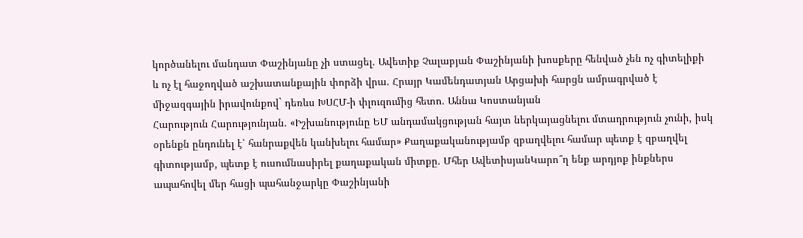կործանելու մանդատ Փաշինյանը չի ստացել. Ավետիք Չալաբյան Փաշինյանի խոսքերը հենված չեն ոչ գիտելիքի և ոչ էլ հաջողված աշխատանքային փորձի վրա. Հրայր Կամենդատյան Արցախի հարցն ամրագրված է միջազգային իրավունքով` դեռևս ԽՍՀՄ-ի փլուզումից հետո. Աննա Կոստանյան
Հարություն Հարությունյան. «Իշխանությունը ԵՄ անդամակցության հայտ ներկայացնելու մտադրություն չունի, իսկ օրենքն ընդունել է՝ հանրաքվեն կանխելու համար» Քաղաքականությամբ զբաղվելու համար պետք է զբաղվել գիտությամբ, պետք է ուսումնասիրել քաղաքական միտքը. Մհեր ԱվետիսյանԿարո՞ղ ենք արդյոք ինքներս ապահովել մեր հացի պահանջարկը Փաշինյանի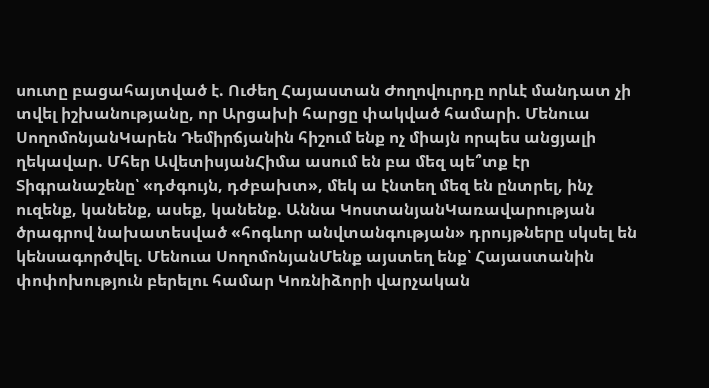սուտը բացահայտված է. Ուժեղ Հայաստան Ժողովուրդը որևէ մանդատ չի տվել իշխանությանը, որ Արցախի հարցը փակված համարի. Մենուա ՍողոմոնյանԿարեն Դեմիրճյանին հիշում ենք ոչ միայն որպես անցյալի ղեկավար. Մհեր ԱվետիսյանՀիմա ասում են բա մեզ պե՞տք էր Տիգրանաշենը՝ «դժգույն, դժբախտ», մեկ ա էնտեղ մեզ են ընտրել, ինչ ուզենք, կանենք, ասեք, կանենք. Աննա ԿոստանյանԿառավարության ծրագրով նախատեսված «հոգևոր անվտանգության» դրույթները սկսել են կենսագործվել. Մենուա ՍողոմոնյանՄենք այստեղ ենք՝ Հայաստանին փոփոխություն բերելու համար Կոռնիձորի վարչական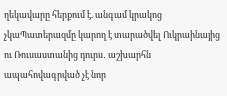ղեկավարը հերքում է. անգամ կրակոց չկաՊատերազմը կարող է տարածվել Ուկրաինայից ու Ռուսաստանից դուրս․ աշխարհն ապահովագրված չէ նոր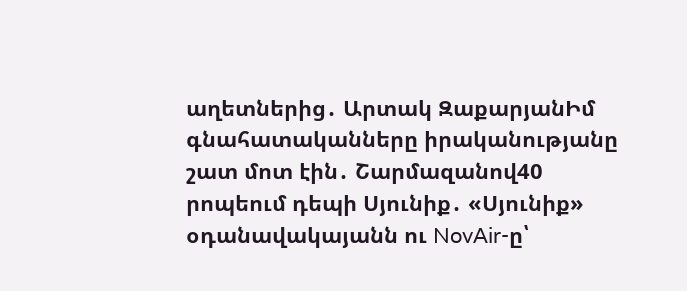աղետներից․ Արտակ ԶաքարյանԻմ գնահատականները իրականությանը շատ մոտ էին․ Շարմազանով40 րոպեում դեպի Սյունիք․ «Սյունիք» օդանավակայանն ու NovAir-ը՝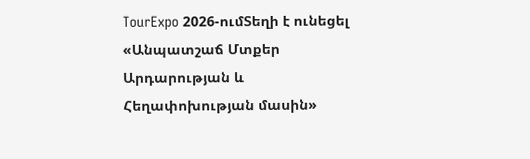TourExpo 2026-ումՏեղի է ունեցել «Անպատշաճ Մտքեր Արդարության և Հեղափոխության մասին»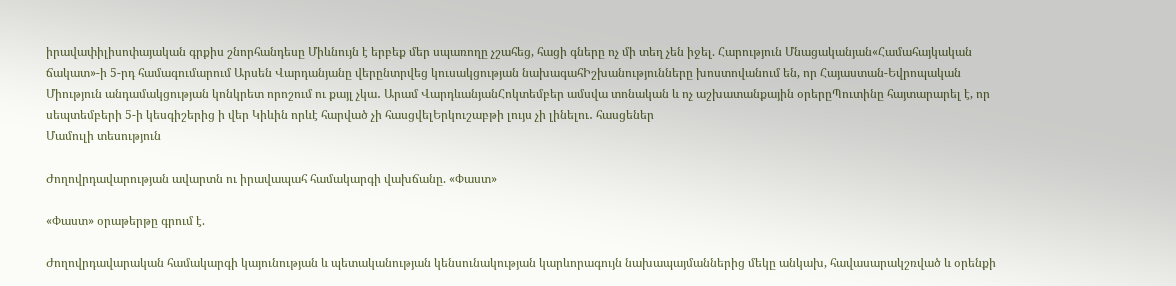իրավափիլիսոփայական գրքիս շնորհանդեսը Միևնույն է երբեք մեր սպառողը չշահեց, հացի գները ոչ մի տեղ չեն իջել. Հարություն Մնացականյան«Համահայկական ճակատ»-ի 5-րդ համագումարում Արսեն Վարդանյանը վերընտրվեց կուսակցության նախագահԻշխանությունները խոստովանում են, որ Հայաստան-Եվրոպական Միություն անդամակցության կոնկրետ որոշում ու քայլ չկա․ Արամ ՎարդևանյանՀոկտեմբեր ամսվա տոնական և ոչ աշխատանքային օրերըՊուտինը հայտարարել է, որ սեպտեմբերի 5-ի կեսգիշերից ի վեր Կիևին որևէ հարված չի հասցվելԵրկուշաբթի լույս չի լինելու․ հասցեներ
Մամուլի տեսություն

Ժողովրդավարության ավարտն ու իրավապահ համակարգի վախճանը. «Փաստ»

«Փաստ» օրաթերթը գրում է.

Ժողովրդավարական համակարգի կայունության և պետականության կենսունակության կարևորագույն նախապայմաններից մեկը անկախ, հավասարակշռված և օրենքի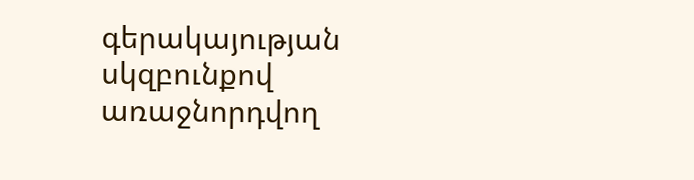գերակայության սկզբունքով առաջնորդվող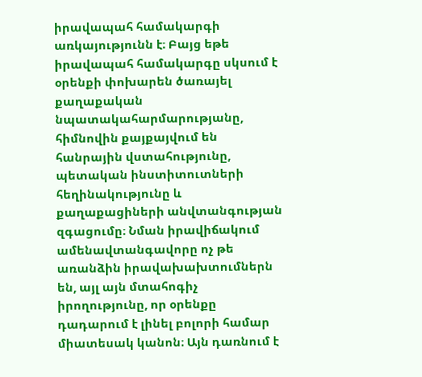իրավապահ համակարգի առկայությունն է։ Բայց եթե իրավապահ համակարգը սկսում է օրենքի փոխարեն ծառայել քաղաքական նպատակահարմարությանը, հիմնովին քայքայվում են հանրային վստահությունը, պետական ինստիտուտների հեղինակությունը և քաղաքացիների անվտանգության զգացումը։ Նման իրավիճակում ամենավտանգավորը ոչ թե առանձին իրավախախտումներն են, այլ այն մտահոգիչ իրողությունը, որ օրենքը դադարում է լինել բոլորի համար միատեսակ կանոն։ Այն դառնում է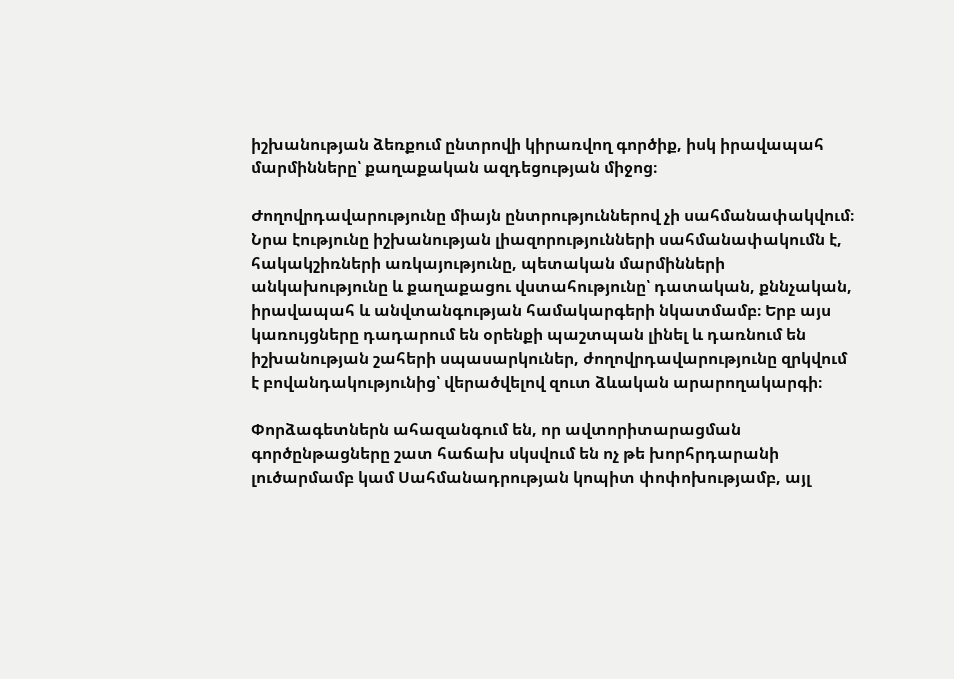իշխանության ձեռքում ընտրովի կիրառվող գործիք, իսկ իրավապահ մարմինները՝ քաղաքական ազդեցության միջոց։

Ժողովրդավարությունը միայն ընտրություններով չի սահմանափակվում։ Նրա էությունը իշխանության լիազորությունների սահմանափակումն է, հակակշիռների առկայությունը, պետական մարմինների անկախությունը և քաղաքացու վստահությունը՝ դատական, քննչական, իրավապահ և անվտանգության համակարգերի նկատմամբ։ Երբ այս կառույցները դադարում են օրենքի պաշտպան լինել և դառնում են իշխանության շահերի սպասարկուներ, ժողովրդավարությունը զրկվում է բովանդակությունից՝ վերածվելով զուտ ձևական արարողակարգի։

Փորձագետներն ահազանգում են, որ ավտորիտարացման գործընթացները շատ հաճախ սկսվում են ոչ թե խորհրդարանի լուծարմամբ կամ Սահմանադրության կոպիտ փոփոխությամբ, այլ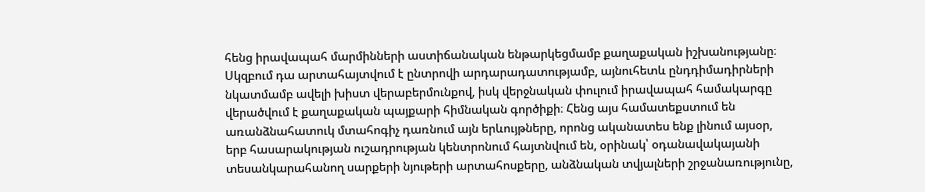հենց իրավապահ մարմինների աստիճանական ենթարկեցմամբ քաղաքական իշխանությանը։ Սկզբում դա արտահայտվում է ընտրովի արդարադատությամբ, այնուհետև ընդդիմադիրների նկատմամբ ավելի խիստ վերաբերմունքով, իսկ վերջնական փուլում իրավապահ համակարգը վերածվում է քաղաքական պայքարի հիմնական գործիքի։ Հենց այս համատեքստում են առանձնահատուկ մտահոգիչ դառնում այն երևույթները, որոնց ականատես ենք լինում այսօր, երբ հասարակության ուշադրության կենտրոնում հայտնվում են, օրինակ՝ օդանավակայանի տեսանկարահանող սարքերի նյութերի արտահոսքերը, անձնական տվյալների շրջանառությունը,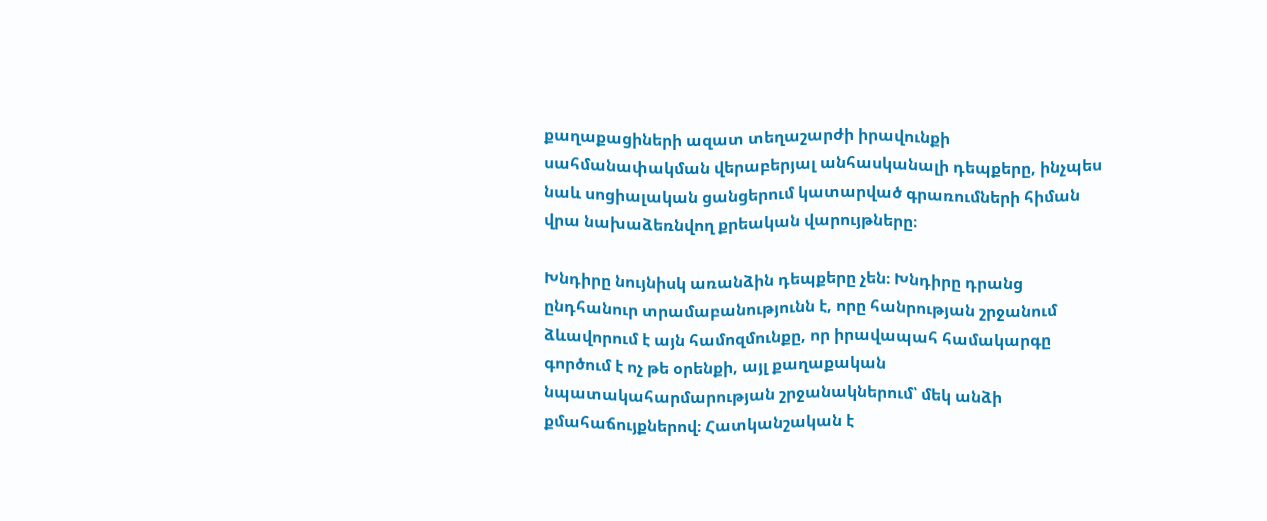քաղաքացիների ազատ տեղաշարժի իրավունքի սահմանափակման վերաբերյալ անհասկանալի դեպքերը, ինչպես նաև սոցիալական ցանցերում կատարված գրառումների հիման վրա նախաձեռնվող քրեական վարույթները։

Խնդիրը նույնիսկ առանձին դեպքերը չեն։ Խնդիրը դրանց ընդհանուր տրամաբանությունն է, որը հանրության շրջանում ձևավորում է այն համոզմունքը, որ իրավապահ համակարգը գործում է ոչ թե օրենքի, այլ քաղաքական նպատակահարմարության շրջանակներում՝ մեկ անձի քմահաճույքներով։ Հատկանշական է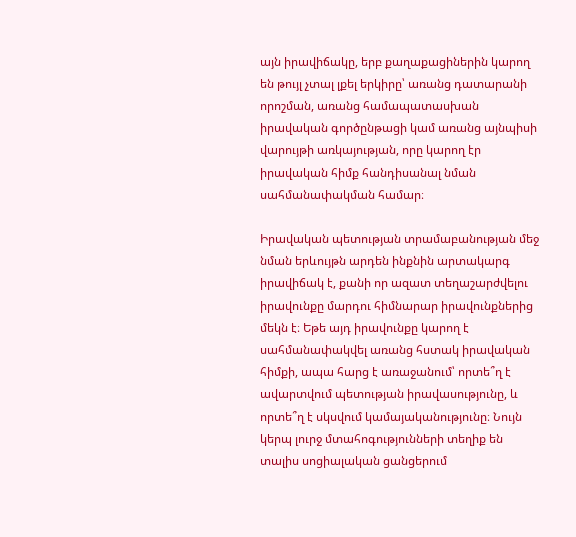այն իրավիճակը, երբ քաղաքացիներին կարող են թույլ չտալ լքել երկիրը՝ առանց դատարանի որոշման, առանց համապատասխան իրավական գործընթացի կամ առանց այնպիսի վարույթի առկայության, որը կարող էր իրավական հիմք հանդիսանալ նման սահմանափակման համար։

Իրավական պետության տրամաբանության մեջ նման երևույթն արդեն ինքնին արտակարգ իրավիճակ է, քանի որ ազատ տեղաշարժվելու իրավունքը մարդու հիմնարար իրավունքներից մեկն է։ Եթե այդ իրավունքը կարող է սահմանափակվել առանց հստակ իրավական հիմքի, ապա հարց է առաջանում՝ որտե՞ղ է ավարտվում պետության իրավասությունը, և որտե՞ղ է սկսվում կամայականությունը։ Նույն կերպ լուրջ մտահոգությունների տեղիք են տալիս սոցիալական ցանցերում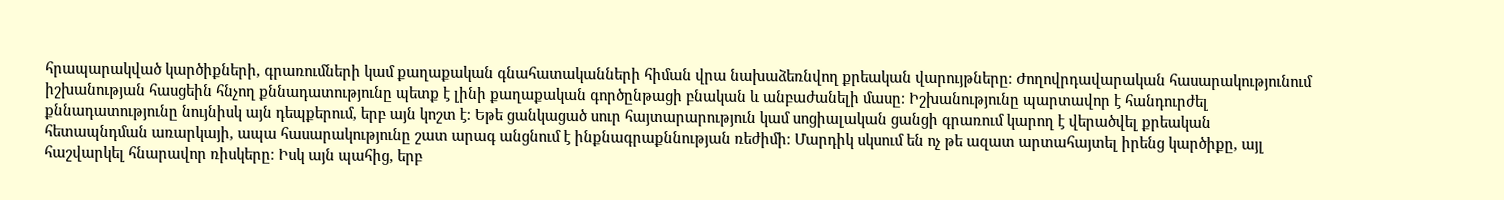հրապարակված կարծիքների, գրառումների կամ քաղաքական գնահատականների հիման վրա նախաձեռնվող քրեական վարույթները։ Ժողովրդավարական հասարակությունում իշխանության հասցեին հնչող քննադատությունը պետք է լինի քաղաքական գործընթացի բնական և անբաժանելի մասը։ Իշխանությունը պարտավոր է հանդուրժել քննադատությունը նույնիսկ այն դեպքերում, երբ այն կոշտ է։ Եթե ցանկացած սուր հայտարարություն կամ սոցիալական ցանցի գրառում կարող է վերածվել քրեական հետապնդման առարկայի, ապա հասարակությունը շատ արագ անցնում է ինքնագրաքննության ռեժիմի։ Մարդիկ սկսում են ոչ թե ազատ արտահայտել իրենց կարծիքը, այլ հաշվարկել հնարավոր ռիսկերը։ Իսկ այն պահից, երբ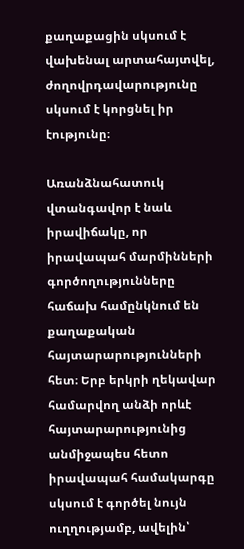քաղաքացին սկսում է վախենալ արտահայտվել, ժողովրդավարությունը սկսում է կորցնել իր էությունը։

Առանձնահատուկ վտանգավոր է նաև իրավիճակը, որ իրավապահ մարմինների գործողությունները հաճախ համընկնում են քաղաքական հայտարարությունների հետ։ Երբ երկրի ղեկավար համարվող անձի որևէ հայտարարությունից անմիջապես հետո իրավապահ համակարգը սկսում է գործել նույն ուղղությամբ, ավելին՝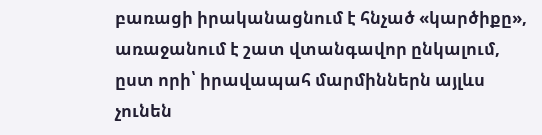բառացի իրականացնում է հնչած «կարծիքը», առաջանում է շատ վտանգավոր ընկալում, ըստ որի՝ իրավապահ մարմիններն այլևս չունեն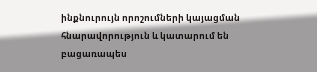ինքնուրույն որոշումների կայացման հնարավորություն և կատարում են բացառապես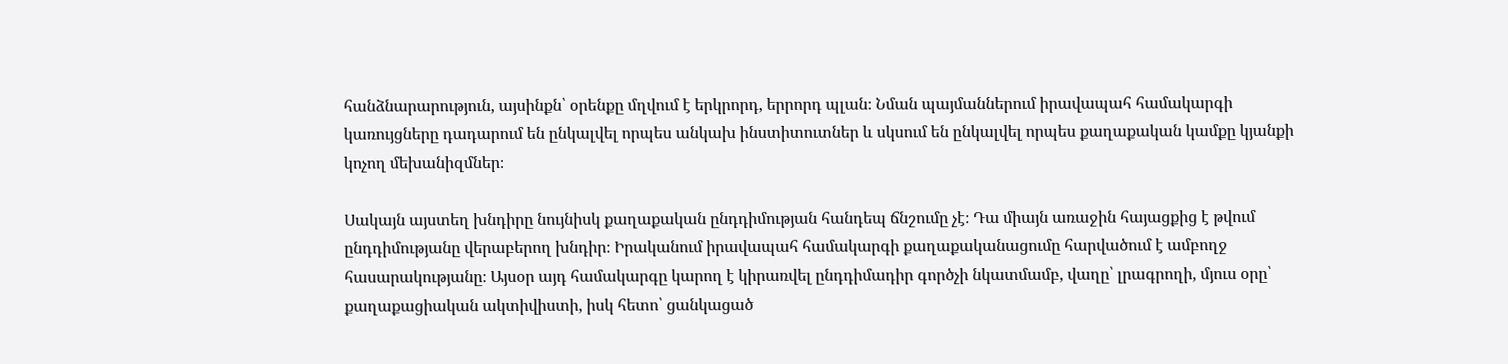հանձնարարություն, այսինքն՝ օրենքը մղվում է երկրորդ, երրորդ պլան։ Նման պայմաններում իրավապահ համակարգի կառույցները դադարում են ընկալվել որպես անկախ ինստիտուտներ և սկսում են ընկալվել որպես քաղաքական կամքը կյանքի կոչող մեխանիզմներ։

Սակայն այստեղ խնդիրը նույնիսկ քաղաքական ընդդիմության հանդեպ ճնշումը չէ։ Դա միայն առաջին հայացքից է թվում ընդդիմությանը վերաբերող խնդիր։ Իրականում իրավապահ համակարգի քաղաքականացումը հարվածում է ամբողջ հասարակությանը։ Այսօր այդ համակարգը կարող է կիրառվել ընդդիմադիր գործչի նկատմամբ, վաղը՝ լրագրողի, մյուս օրը՝ քաղաքացիական ակտիվիստի, իսկ հետո՝ ցանկացած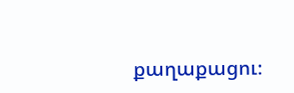քաղաքացու։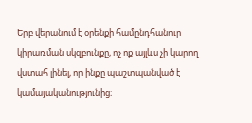Երբ վերանում է օրենքի համընդհանուր կիրառման սկզբունքը, ոչ ոք այլևս չի կարող վստահ լինել, որ ինքը պաշտպանված է կամայականությունից։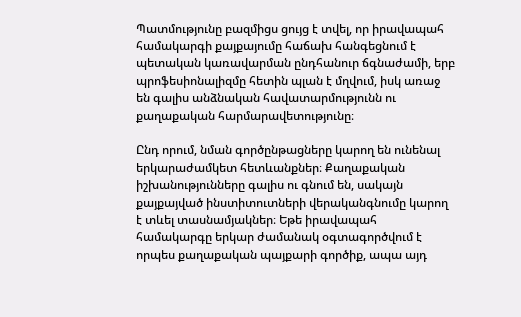Պատմությունը բազմիցս ցույց է տվել, որ իրավապահ համակարգի քայքայումը հաճախ հանգեցնում է պետական կառավարման ընդհանուր ճգնաժամի, երբ պրոֆեսիոնալիզմը հետին պլան է մղվում, իսկ առաջ են գալիս անձնական հավատարմությունն ու քաղաքական հարմարավետությունը։

Ընդ որում, նման գործընթացները կարող են ունենալ երկարաժամկետ հետևանքներ։ Քաղաքական իշխանությունները գալիս ու գնում են, սակայն քայքայված ինստիտուտների վերականգնումը կարող է տևել տասնամյակներ։ Եթե իրավապահ համակարգը երկար ժամանակ օգտագործվում է որպես քաղաքական պայքարի գործիք, ապա այդ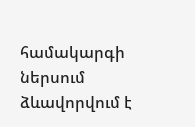համակարգի ներսում ձևավորվում է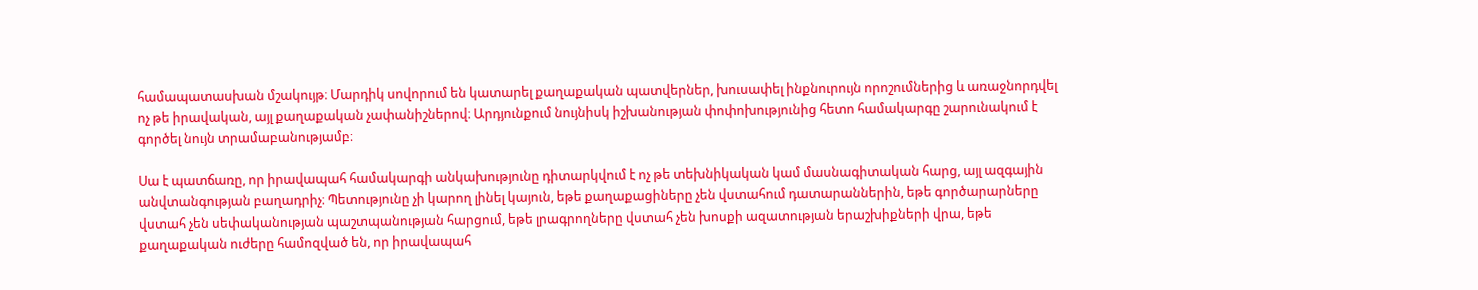համապատասխան մշակույթ։ Մարդիկ սովորում են կատարել քաղաքական պատվերներ, խուսափել ինքնուրույն որոշումներից և առաջնորդվել ոչ թե իրավական, այլ քաղաքական չափանիշներով։ Արդյունքում նույնիսկ իշխանության փոփոխությունից հետո համակարգը շարունակում է գործել նույն տրամաբանությամբ։

Սա է պատճառը, որ իրավապահ համակարգի անկախությունը դիտարկվում է ոչ թե տեխնիկական կամ մասնագիտական հարց, այլ ազգային անվտանգության բաղադրիչ։ Պետությունը չի կարող լինել կայուն, եթե քաղաքացիները չեն վստահում դատարաններին, եթե գործարարները վստահ չեն սեփականության պաշտպանության հարցում, եթե լրագրողները վստահ չեն խոսքի ազատության երաշխիքների վրա, եթե քաղաքական ուժերը համոզված են, որ իրավապահ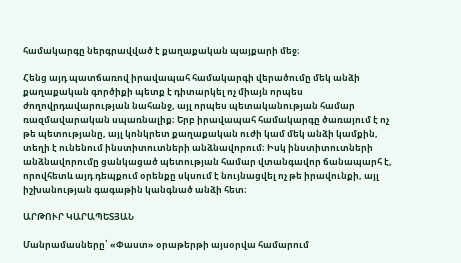համակարգը ներգրավված է քաղաքական պայքարի մեջ։

Հենց այդ պատճառով իրավապահ համակարգի վերածումը մեկ անձի քաղաքական գործիքի պետք է դիտարկել ոչ միայն որպես ժողովրդավարության նահանջ, այլ որպես պետականության համար ռազմավարական սպառնալիք։ Երբ իրավապահ համակարգը ծառայում է ոչ թե պետությանը, այլ կոնկրետ քաղաքական ուժի կամ մեկ անձի կամքին, տեղի է ունենում ինստիտուտների անձնավորում։ Իսկ ինստիտուտների անձնավորումը ցանկացած պետության համար վտանգավոր ճանապարհ է, որովհետև այդ դեպքում օրենքը սկսում է նույնացվել ոչ թե իրավունքի, այլ իշխանության գագաթին կանգնած անձի հետ։

ԱՐԹՈՒՐ ԿԱՐԱՊԵՏՅԱՆ

Մանրամասները՝ «Փաստ» օրաթերթի այսօրվա համարում